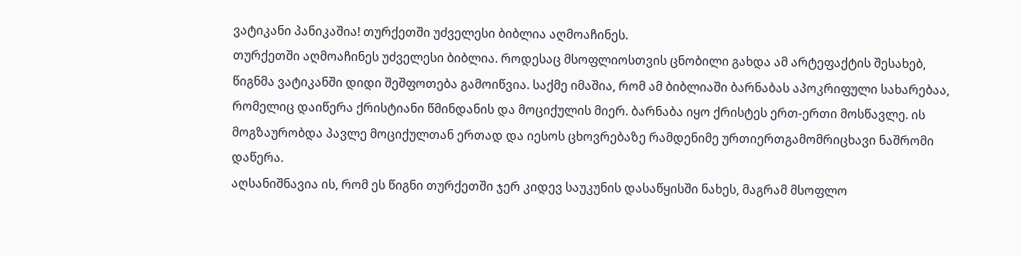ვატიკანი პანიკაშია! თურქეთში უძველესი ბიბლია აღმოაჩინეს.
თურქეთში აღმოაჩინეს უძველესი ბიბლია. როდესაც მსოფლიოსთვის ცნობილი გახდა ამ არტეფაქტის შესახებ, წიგნმა ვატიკანში დიდი შეშფოთება გამოიწვია. საქმე იმაშია, რომ ამ ბიბლიაში ბარნაბას აპოკრიფული სახარებაა, რომელიც დაიწერა ქრისტიანი წმინდანის და მოციქულის მიერ. ბარნაბა იყო ქრისტეს ერთ-ერთი მოსწავლე. ის მოგზაურობდა პავლე მოციქულთან ერთად და იესოს ცხოვრებაზე რამდენიმე ურთიერთგამომრიცხავი ნაშრომი დაწერა.
აღსანიშნავია ის, რომ ეს წიგნი თურქეთში ჯერ კიდევ საუკუნის დასაწყისში ნახეს, მაგრამ მსოფლო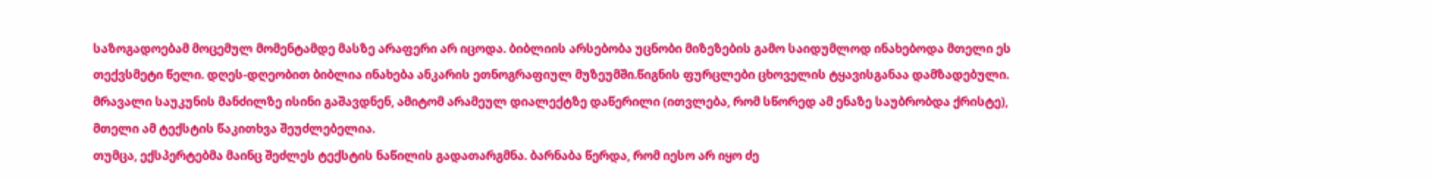საზოგადოებამ მოცემულ მომენტამდე მასზე არაფერი არ იცოდა. ბიბლიის არსებობა უცნობი მიზეზების გამო საიდუმლოდ ინახებოდა მთელი ეს თექვსმეტი წელი. დღეს-დღეობით ბიბლია ინახება ანკარის ეთნოგრაფიულ მუზეუმში.წიგნის ფურცლები ცხოველის ტყავისგანაა დამზადებული. მრავალი საუკუნის მანძილზე ისინი გაშავდნენ, ამიტომ არამეულ დიალექტზე დაწერილი (ითვლება, რომ სწორედ ამ ენაზე საუბრობდა ქრისტე), მთელი ამ ტექსტის წაკითხვა შეუძლებელია.
თუმცა, ექსპერტებმა მაინც შეძლეს ტექსტის ნაწილის გადათარგმნა. ბარნაბა წერდა, რომ იესო არ იყო ძე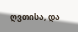ღვთისა, და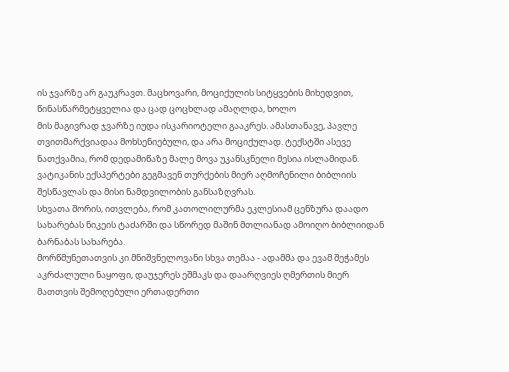ის ჯვარზე არ გაუკრავთ. მაცხოვარი, მოციქულის სიტყვების მიხედვით, წინასწარმეტყველია და ცად ცოცხლად ამაღლდა, ხოლო
მის მაგივრად ჯვარზე იუდა ისკარიოტელი გააკრეს. ამასთანავე, პავლე თვითმარქვიადაა მოხსენიებული, და არა მოციქულად. ტექსტში ასევე ნათქვამია, რომ დედამიწაზე მალე მოვა უკანსკნელი მესია ისლამიდან.
ვატიკანის ექსპერტები გეგმავენ თურქების მიერ აღმოჩენილი ბიბლიის შესწავლას და მისი ნამდვილობის განსაზღვრას.
სხვათა შორის, ითვლება, რომ კათოლილურმა ეკლესიამ ცენზურა დაადო სახარებას ნიკეის ტაძარში და სწორედ მაშინ მთლიანად ამოიღო ბიბლიიდან ბარნაბას სახარება.
მორწმუნეთათვის კი მნიშვნელოვანი სხვა თემაა - ადამმა და ევამ შეჭამეს აკრძალული ნაყოფი, დაუჯერეს ეშმაკს და დაარღვიეს ღმერთის მიერ მათთვის შემოღებული ერთადერთი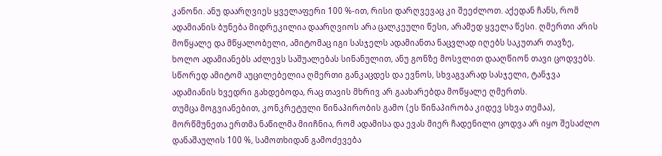კანონი. ანუ დაარღვიეს ყველაფერი 100 %-ით, რისი დარღვევაც კი შეეძლოთ. აქედან ჩანს, რომ ადამიანის ბუნება მიდრეკილია დაარღვიოს არა ცალკეული წესი, არამედ ყველა წესი. ღმერთი არის მოწყალე და მწყალობელი, ამიტომაც იგი სასჯელს ადამიანთა ნაცვლად იღებს საკუთარ თავზე, ხოლო ადამიანებს აძლევს საშუალებას სინანულით, ანუ გონზე მოსვლით დააღწიონ თავი ცოდვებს. სწორედ ამიტომ აუცილებელია ღმერთი განკაცდეს და ევნოს, სხვაგვარად სასჯელი, ტანჯვა ადამიანის ხვედრი გახდებოდა, რაც თავის მხრივ არ გაახარებდა მოწყალე ღმერთს.
თუმცა მოგვიანებით, კონკრეტული წინაპირობის გამო (ეს წინაპირობა კიდევ სხვა თემაა), მორწმუნეთა ერთმა ნაწილმა მიიჩნია, რომ ადამისა და ევას მიერ ჩადენილი ცოდვა არ იყო შესაძლო დანაშაულის 100 %, სამოთხიდან გამოძევება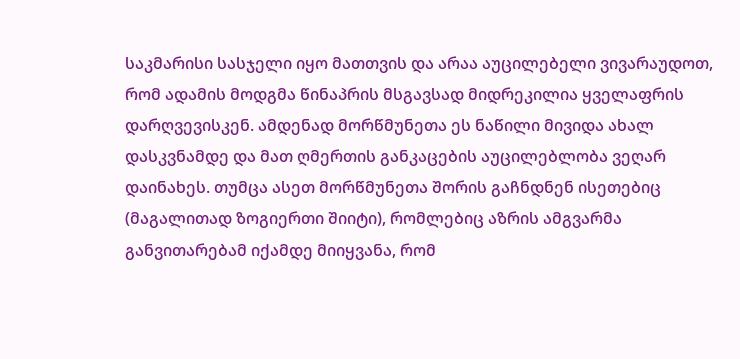საკმარისი სასჯელი იყო მათთვის და არაა აუცილებელი ვივარაუდოთ, რომ ადამის მოდგმა წინაპრის მსგავსად მიდრეკილია ყველაფრის დარღვევისკენ. ამდენად მორწმუნეთა ეს ნაწილი მივიდა ახალ დასკვნამდე და მათ ღმერთის განკაცების აუცილებლობა ვეღარ დაინახეს. თუმცა ასეთ მორწმუნეთა შორის გაჩნდნენ ისეთებიც (მაგალითად ზოგიერთი შიიტი), რომლებიც აზრის ამგვარმა განვითარებამ იქამდე მიიყვანა, რომ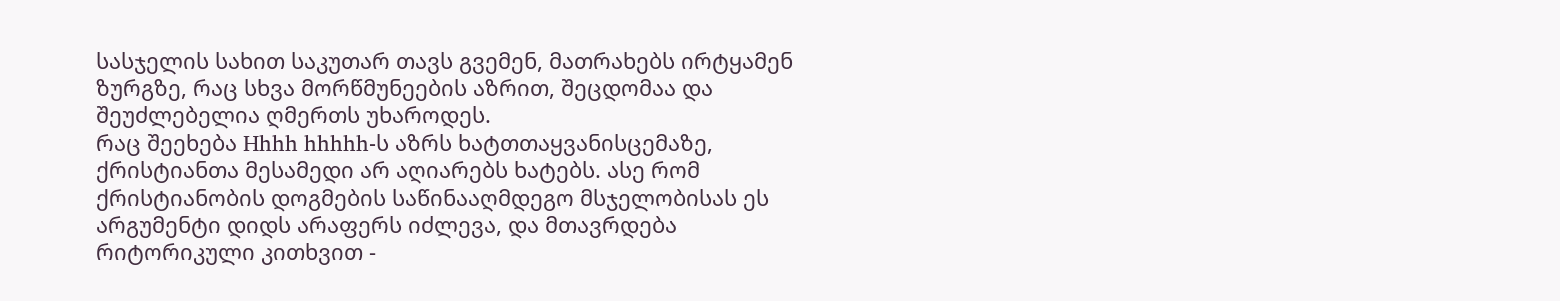სასჯელის სახით საკუთარ თავს გვემენ, მათრახებს ირტყამენ ზურგზე, რაც სხვა მორწმუნეების აზრით, შეცდომაა და შეუძლებელია ღმერთს უხაროდეს.
რაც შეეხება Hhhh hhhhh-ს აზრს ხატთთაყვანისცემაზე, ქრისტიანთა მესამედი არ აღიარებს ხატებს. ასე რომ ქრისტიანობის დოგმების საწინააღმდეგო მსჯელობისას ეს არგუმენტი დიდს არაფერს იძლევა, და მთავრდება რიტორიკული კითხვით -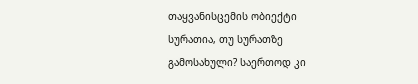თაყვანისცემის ობიექტი სურათია, თუ სურათზე გამოსახული? საერთოდ კი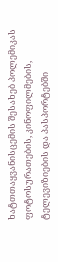ხატთთაყვანისცემის შესახებ პოლემიკას ფოტოსურათების, კინოფილმების, ტელევიზიების და პასპორტებში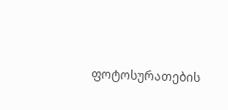ფოტოსურათების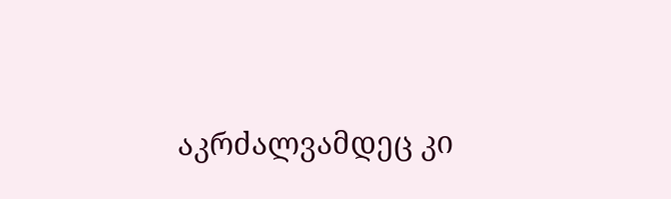აკრძალვამდეც კი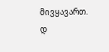მივყავართ. დ